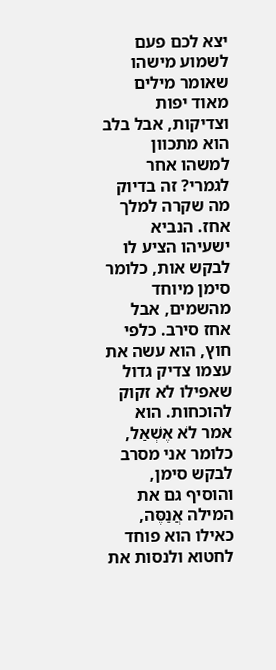יצא לכם פעם לשמוע מישהו שאומר מילים מאוד יפות וצדיקות, אבל בלב הוא מתכוון למשהו אחר לגמרי? זה בדיוק מה שקרה למלך אחז. הנביא ישעיהו הציע לו לבקש אות, כלומר סימן מיוחד מהשמים, אבל אחז סירב. כלפי חוץ, הוא עשה את עצמו צדיק גדול שאפילו לא זקוק להוכחות. הוא אמר לֹא אֶשְׁאַל, כלומר אני מסרב לבקש סימן, והוסיף גם את המילה אֲנַסֶּה, כאילו הוא פוחד לחטוא ולנסות את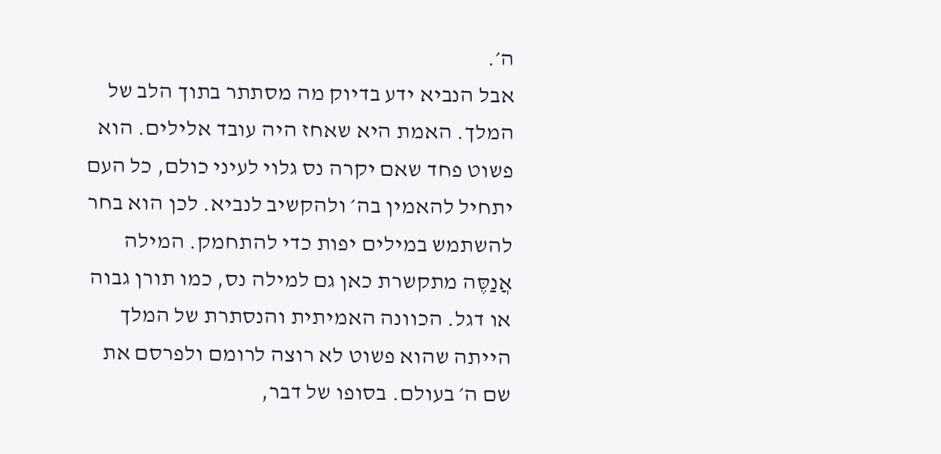ה׳.
אבל הנביא ידע בדיוק מה מסתתר בתוך הלב של המלך. האמת היא שאחז היה עובד אלילים. הוא פשוט פחד שאם יקרה נס גלוי לעיני כולם, כל העם יתחיל להאמין בה׳ ולהקשיב לנביא. לכן הוא בחר להשתמש במילים יפות כדי להתחמק. המילה אֲנַסֶּה מתקשרת כאן גם למילה נס, כמו תורן גבוה או דגל. הכוונה האמיתית והנסתרת של המלך הייתה שהוא פשוט לא רוצה לרומם ולפרסם את שם ה׳ בעולם. בסופו של דבר,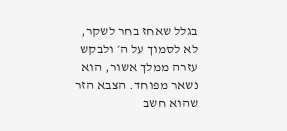בגלל שאחז בחר לשקר, לא לסמוך על ה׳ ולבקש עזרה ממלך אשור, הוא נשאר מפוחד. הצבא הזר שהוא חשב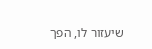שיעזור לו, הפך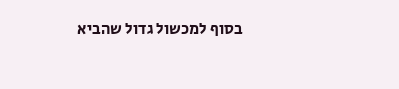בסוף למכשול גדול שהביא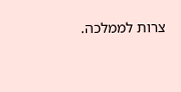צרות לממלכה.